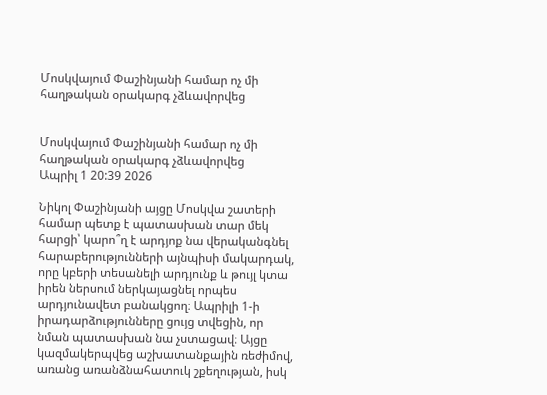Մոսկվայում Փաշինյանի համար ոչ մի հաղթական օրակարգ չձևավորվեց


Մոսկվայում Փաշինյանի համար ոչ մի հաղթական օրակարգ չձևավորվեց
Ապրիլ 1 20:39 2026

Նիկոլ Փաշինյանի այցը Մոսկվա շատերի համար պետք է պատասխան տար մեկ հարցի՝ կարո՞ղ է արդյոք նա վերականգնել հարաբերությունների այնպիսի մակարդակ, որը կբերի տեսանելի արդյունք և թույլ կտա իրեն ներսում ներկայացնել որպես արդյունավետ բանակցող։ Ապրիլի 1-ի իրադարձությունները ցույց տվեցին, որ նման պատասխան նա չստացավ։ Այցը կազմակերպվեց աշխատանքային ռեժիմով, առանց առանձնահատուկ շքեղության, իսկ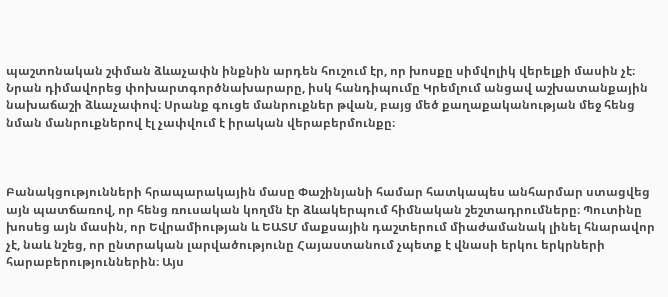պաշտոնական շփման ձևաչափն ինքնին արդեն հուշում էր, որ խոսքը սիմվոլիկ վերելքի մասին չէ։ Նրան դիմավորեց փոխարտգործնախարարը, իսկ հանդիպումը Կրեմլում անցավ աշխատանքային նախաճաշի ձևաչափով։ Սրանք գուցե մանրուքներ թվան, բայց մեծ քաղաքականության մեջ հենց նման մանրուքներով էլ չափվում է իրական վերաբերմունքը։



Բանակցությունների հրապարակային մասը Փաշինյանի համար հատկապես անհարմար ստացվեց այն պատճառով, որ հենց ռուսական կողմն էր ձևակերպում հիմնական շեշտադրումները։ Պուտինը խոսեց այն մասին, որ Եվրամիության և ԵԱՏՄ մաքսային դաշտերում միաժամանակ լինել հնարավոր չէ, նաև նշեց, որ ընտրական լարվածությունը Հայաստանում չպետք է վնասի երկու երկրների հարաբերություններին։ Այս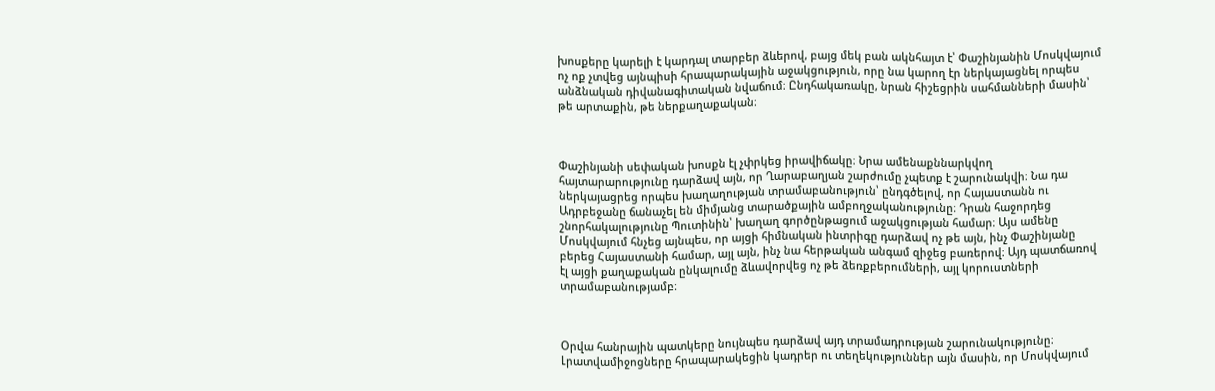խոսքերը կարելի է կարդալ տարբեր ձևերով, բայց մեկ բան ակնհայտ է՝ Փաշինյանին Մոսկվայում ոչ ոք չտվեց այնպիսի հրապարակային աջակցություն, որը նա կարող էր ներկայացնել որպես անձնական դիվանագիտական նվաճում։ Ընդհակառակը, նրան հիշեցրին սահմանների մասին՝ թե արտաքին, թե ներքաղաքական։



Փաշինյանի սեփական խոսքն էլ չփրկեց իրավիճակը։ Նրա ամենաքննարկվող հայտարարությունը դարձավ այն, որ Ղարաբաղյան շարժումը չպետք է շարունակվի։ Նա դա ներկայացրեց որպես խաղաղության տրամաբանություն՝ ընդգծելով, որ Հայաստանն ու Ադրբեջանը ճանաչել են միմյանց տարածքային ամբողջականությունը։ Դրան հաջորդեց շնորհակալությունը Պուտինին՝ խաղաղ գործընթացում աջակցության համար։ Այս ամենը Մոսկվայում հնչեց այնպես, որ այցի հիմնական ինտրիգը դարձավ ոչ թե այն, ինչ Փաշինյանը բերեց Հայաստանի համար, այլ այն, ինչ նա հերթական անգամ զիջեց բառերով։ Այդ պատճառով էլ այցի քաղաքական ընկալումը ձևավորվեց ոչ թե ձեռքբերումների, այլ կորուստների տրամաբանությամբ։



Օրվա հանրային պատկերը նույնպես դարձավ այդ տրամադրության շարունակությունը։ Լրատվամիջոցները հրապարակեցին կադրեր ու տեղեկություններ այն մասին, որ Մոսկվայում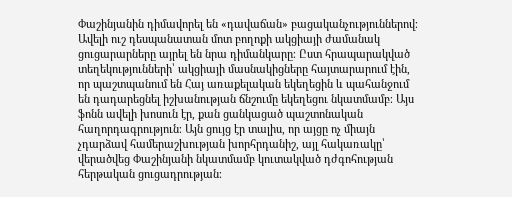Փաշինյանին դիմավորել են «դավաճան» բացականչություններով։ Ավելի ուշ դեսպանատան մոտ բողոքի ակցիայի ժամանակ ցուցարարները այրել են նրա դիմանկարը։ Ըստ հրապարակված տեղեկությունների՝ ակցիայի մասնակիցները հայտարարում էին, որ պաշտպանում են Հայ առաքելական եկեղեցին և պահանջում են դադարեցնել իշխանության ճնշումը եկեղեցու նկատմամբ։ Այս ֆոնն ավելի խոսուն էր, քան ցանկացած պաշտոնական հաղորդագրություն։ Այն ցույց էր տալիս, որ այցը ոչ միայն չդարձավ համերաշխության խորհրդանիշ, այլ հակառակը՝ վերածվեց Փաշինյանի նկատմամբ կուտակված դժգոհության հերթական ցուցադրության։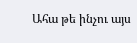Ահա թե ինչու այս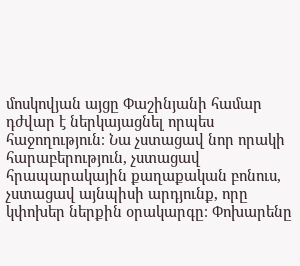մոսկովյան այցը Փաշինյանի համար դժվար է ներկայացնել որպես հաջողություն։ Նա չստացավ նոր որակի հարաբերություն, չստացավ հրապարակային քաղաքական բոնուս, չստացավ այնպիսի արդյունք, որը կփոխեր ներքին օրակարգը։ Փոխարենը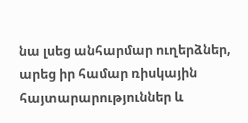նա լսեց անհարմար ուղերձներ, արեց իր համար ռիսկային հայտարարություններ և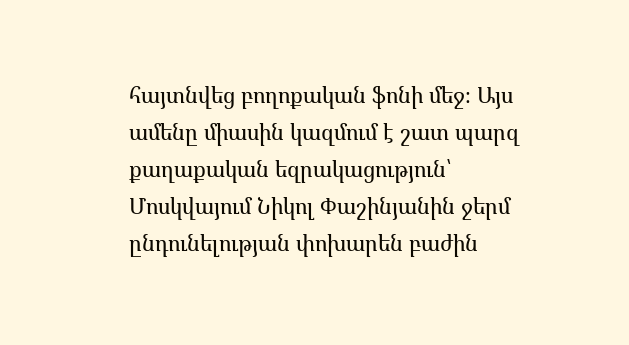հայտնվեց բողոքական ֆոնի մեջ։ Այս ամենը միասին կազմում է շատ պարզ քաղաքական եզրակացություն՝ Մոսկվայում Նիկոլ Փաշինյանին ջերմ ընդունելության փոխարեն բաժին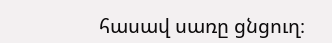հասավ սառը ցնցուղ։